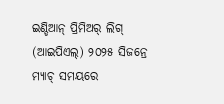ଇଣ୍ଡିଆନ୍ ପ୍ରିମିଅର୍ ଲିଗ୍ (ଆଇପିଏଲ୍) ୨୦୨୫ ସିଜନ୍ରେ ମ୍ୟାଚ୍ ସମୟରେ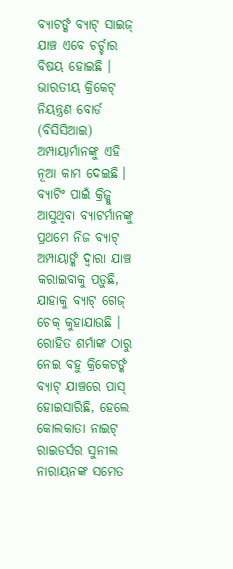ବ୍ୟାଟର୍ଙ୍କ ବ୍ୟାଟ୍ ସାଇଜ୍ ଯାଞ୍ଚ ଏବେ ଚର୍ଚ୍ଚାର ବିଷୟ ହୋଇଛି । ଭାରତୀୟ କ୍ରିକେଟ୍ ନିୟନ୍ତ୍ରଣ ବୋର୍ଡ (ବିସିସିଆଇ) ଅମ୍ପାୟାର୍ମାନଙ୍କୁ ଏହି ନୂଆ କାମ ଦେଇଛି । ବ୍ୟାଟିଂ ପାଇଁ କ୍ରିଜ୍କୁ ଆସୁଥିବା ବ୍ୟାଟର୍ମାନଙ୍କୁ ପ୍ରଥମେ ନିଜ ବ୍ୟାଟ୍ ଅମ୍ପାୟାର୍ଙ୍କ ଦ୍ୱାରା ଯାଞ୍ଚ କରାଇବାକୁ ପଡ଼ୁଛି, ଯାହାକୁ ବ୍ୟାଟ୍ ଗେଜ୍ ଚେକ୍ କୁହାଯାଉଛି ।
ରୋହିତ ଶର୍ମାଙ୍କ ଠାରୁ ନେଇ ବହୁ କ୍ରିକେଟର୍ଙ୍କ ବ୍ୟାଟ୍ ଯାଞ୍ଚରେ ପାସ୍ ହୋଇସାରିଛି, ହେଲେ କୋଲକାତା ନାଇଟ୍ ରାଇଡର୍ସର ସୁନୀଲ ନାରାୟନଙ୍କ ସମେତ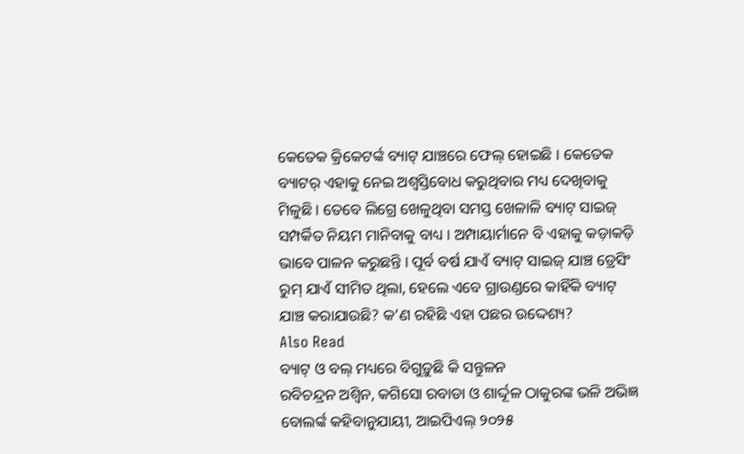କେତେକ କ୍ରିକେଟର୍ଙ୍କ ବ୍ୟାଟ୍ ଯାଞ୍ଚରେ ଫେଲ୍ ହୋଇଛି । କେତେକ ବ୍ୟାଟର୍ ଏହାକୁ ନେଇ ଅଶ୍ୱସ୍ତିବୋଧ କରୁଥିବାର ମଧ୍ୟ ଦେଖିବାକୁ ମିଳୁଛି । ତେବେ ଲିଗ୍ରେ ଖେଳୁଥିବା ସମସ୍ତ ଖେଳାଳି ବ୍ୟାଟ୍ ସାଇଜ୍ ସମ୍ପର୍କିତ ନିୟମ ମାନିବାକୁ ବାଧ୍ୟ । ଅମ୍ପାୟାର୍ମାନେ ବି ଏହାକୁ କଡ଼ାକଡ଼ି ଭାବେ ପାଳନ କରୁଛନ୍ତି । ପୂର୍ବ ବର୍ଷ ଯାଏଁ ବ୍ୟାଟ୍ ସାଇଜ୍ ଯାଞ୍ଚ ଡ୍ରେସିଂ ରୁମ୍ ଯାଏଁ ସୀମିତ ଥିଲା, ହେଲେ ଏବେ ଗ୍ରାଉଣ୍ଡରେ କାହିଁକି ବ୍ୟାଟ୍ ଯାଞ୍ଚ କରାଯାଉଛି? କ’ଣ ରହିଛି ଏହା ପଛର ଉଦ୍ଦେଶ୍ୟ?
Also Read
ବ୍ୟାଟ୍ ଓ ବଲ୍ ମଧ୍ୟରେ ବିଗୁଡ଼ୁଛି କି ସନ୍ତୁଳନ
ରବିଚନ୍ଦ୍ରନ ଅଶ୍ୱିନ, କଗିସୋ ରବାଡା ଓ ଶାର୍ଦ୍ଦୂଳ ଠାକୁରଙ୍କ ଭଳି ଅଭିଜ୍ଞ ବୋଲର୍ଙ୍କ କହିବାନୁଯାୟୀ, ଆଇପିଏଲ୍ ୨୦୨୫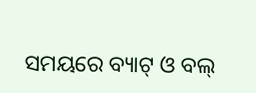ସମୟରେ ବ୍ୟାଟ୍ ଓ ବଲ୍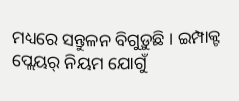ମଧ୍ୟରେ ସନ୍ତୁଳନ ବିଗୁଡ଼ୁଛି । ଇମ୍ପାକ୍ଟ ପ୍ଲେୟର୍ ନିୟମ ଯୋଗୁଁ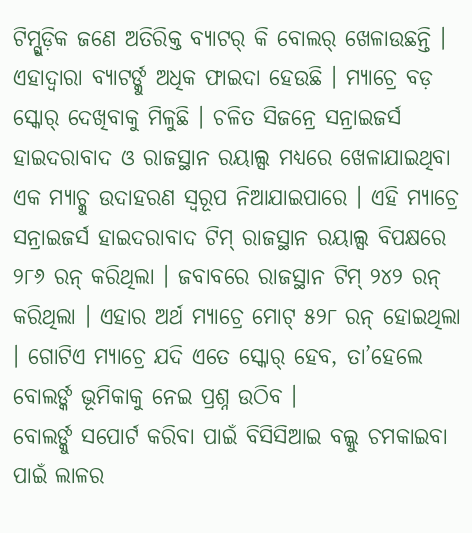ଟିମ୍ଗୁଡ଼ିକ ଜଣେ ଅତିରିକ୍ତ ବ୍ୟାଟର୍ କି ବୋଲର୍ ଖେଳାଉଛନ୍ତି । ଏହାଦ୍ୱାରା ବ୍ୟାଟର୍ଙ୍କୁ ଅଧିକ ଫାଇଦା ହେଉଛି । ମ୍ୟାଚ୍ରେ ବଡ଼ ସ୍କୋର୍ ଦେଖିବାକୁ ମିଳୁଛି । ଚଳିତ ସିଜନ୍ରେ ସନ୍ରାଇଜର୍ସ ହାଇଦରାବାଦ ଓ ରାଜସ୍ଥାନ ରୟାଲ୍ସ ମଧ୍ୟରେ ଖେଳାଯାଇଥିବା ଏକ ମ୍ୟାଚ୍କୁ ଉଦାହରଣ ସ୍ୱରୂପ ନିଆଯାଇପାରେ । ଏହି ମ୍ୟାଚ୍ରେ ସନ୍ରାଇଜର୍ସ ହାଇଦରାବାଦ ଟିମ୍ ରାଜସ୍ଥାନ ରୟାଲ୍ସ ବିପକ୍ଷରେ ୨୮୬ ରନ୍ କରିଥିଲା । ଜବାବରେ ରାଜସ୍ଥାନ ଟିମ୍ ୨୪୨ ରନ୍ କରିଥିଲା । ଏହାର ଅର୍ଥ ମ୍ୟାଚ୍ରେ ମୋଟ୍ ୫୨୮ ରନ୍ ହୋଇଥିଲା । ଗୋଟିଏ ମ୍ୟାଚ୍ରେ ଯଦି ଏତେ ସ୍କୋର୍ ହେବ, ତା’ହେଲେ ବୋଲର୍ଙ୍କ ଭୂମିକାକୁ ନେଇ ପ୍ରଶ୍ନ ଉଠିବ ।
ବୋଲର୍ଙ୍କୁ ସପୋର୍ଟ କରିବା ପାଇଁ ବିସିସିଆଇ ବଲ୍କୁ ଚମକାଇବା ପାଇଁ ଲାଳର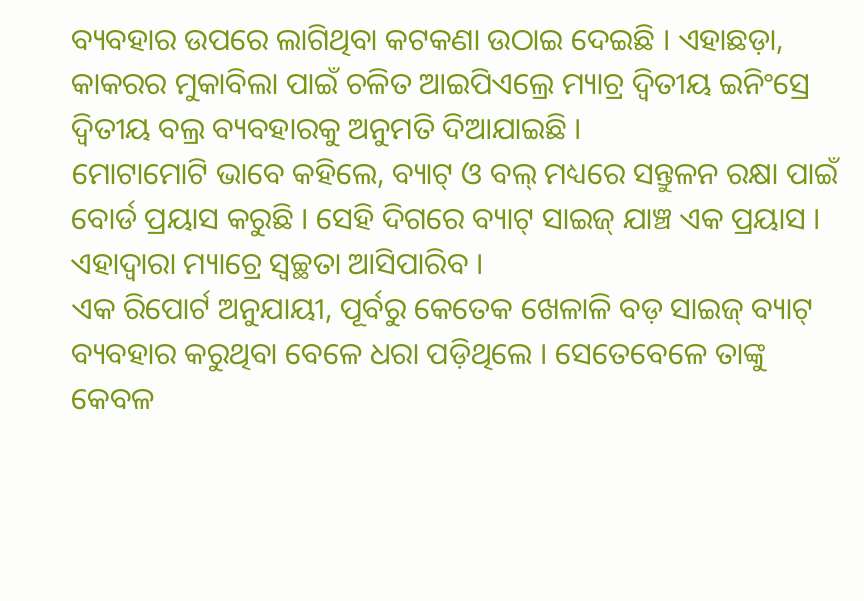ବ୍ୟବହାର ଉପରେ ଲାଗିଥିବା କଟକଣା ଉଠାଇ ଦେଇଛି । ଏହାଛଡ଼ା, କାକରର ମୁକାବିଲା ପାଇଁ ଚଳିତ ଆଇପିଏଲ୍ରେ ମ୍ୟାଚ୍ର ଦ୍ୱିତୀୟ ଇନିଂସ୍ରେ ଦ୍ୱିତୀୟ ବଲ୍ର ବ୍ୟବହାରକୁ ଅନୁମତି ଦିଆଯାଇଛି ।
ମୋଟାମୋଟି ଭାବେ କହିଲେ, ବ୍ୟାଟ୍ ଓ ବଲ୍ ମଧ୍ୟରେ ସନ୍ତୁଳନ ରକ୍ଷା ପାଇଁ ବୋର୍ଡ ପ୍ରୟାସ କରୁଛି । ସେହି ଦିଗରେ ବ୍ୟାଟ୍ ସାଇଜ୍ ଯାଞ୍ଚ ଏକ ପ୍ରୟାସ । ଏହାଦ୍ୱାରା ମ୍ୟାଚ୍ରେ ସ୍ୱଚ୍ଛତା ଆସିପାରିବ ।
ଏକ ରିପୋର୍ଟ ଅନୁଯାୟୀ, ପୂର୍ବରୁ କେତେକ ଖେଳାଳି ବଡ଼ ସାଇଜ୍ ବ୍ୟାଟ୍ ବ୍ୟବହାର କରୁଥିବା ବେଳେ ଧରା ପଡ଼ିଥିଲେ । ସେତେବେଳେ ତାଙ୍କୁ କେବଳ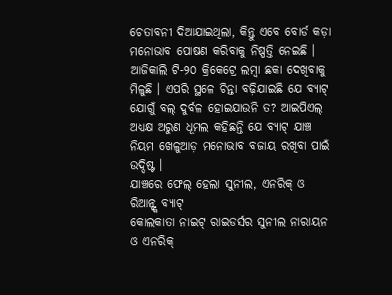ଚେତାବନୀ ଦିଆଯାଇଥିଲା, କିନ୍ତୁ ଏବେ ବୋର୍ଡ କଡ଼ା ମନୋଭାବ ପୋଷଣ କରିବାକୁ ନିଷ୍ପତ୍ତି ନେଇଛି । ଆଜିକାଲି ଟି-୨୦ କ୍ରିକେଟ୍ରେ ଲମ୍ବା ଛକା ଦେଖିବାକୁ ମିଳୁଛି । ଏପରି ସ୍ଥଳେ ଚିନ୍ତା ବଢ଼ିଯାଇଛି ଯେ ବ୍ୟାଟ୍ ଯୋଗୁଁ ବଲ୍ ଦୁର୍ବଳ ହୋଇଯାଉନି ତ? ଆଇପିଏଲ୍ ଅଧ୍ୟକ୍ଷ ଅରୁଣ ଧୂମଲ କହିଛନ୍ତି ଯେ ବ୍ୟାଟ୍ ଯାଞ୍ଚ ନିୟମ ଖେଳୁଆଡ଼ ମନୋଭାବ ବଜାୟ ରଖିବା ପାଇଁ ଉଦ୍ଦିଷ୍ଟ ।
ଯାଞ୍ଚରେ ଫେଲ୍ ହେଲା ସୁନୀଲ, ଏନରିକ୍ ଓ ରିଆନ୍ଙ୍କ ବ୍ୟାଟ୍
କୋଲକାତା ନାଇଟ୍ ରାଇଡର୍ସର ସୁନୀଲ ନାରାୟନ ଓ ଏନରିକ୍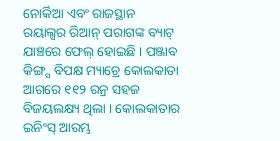ନୋର୍କିଆ ଏବଂ ରାଜସ୍ଥାନ ରୟାଲ୍ସର ରିଆନ୍ ପରାଗଙ୍କ ବ୍ୟାଟ୍ ଯାଞ୍ଚରେ ଫେଲ୍ ହୋଇଛି । ପଞ୍ଜାବ କିଙ୍ଗ୍ସ ବିପକ୍ଷ ମ୍ୟାଚ୍ରେ କୋଲକାତା ଆଗରେ ୧୧୨ ରନ୍ର ସହଜ ବିଜୟଲକ୍ଷ୍ୟ ଥିଲା । କୋଲକାତାର ଇନିଂସ୍ ଆରମ୍ଭ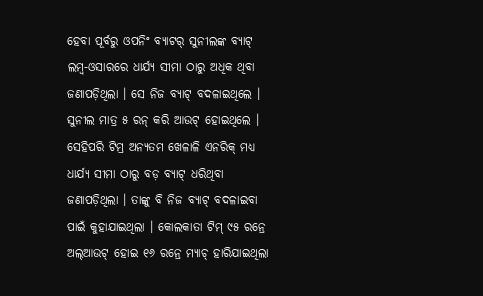ହେବା ପୂର୍ବରୁ ଓପନିଂ ବ୍ୟାଟର୍ ସୁନୀଲଙ୍କ ବ୍ୟାଟ୍ ଲମ୍ବ-ଓସାରରେ ଧାର୍ଯ୍ୟ ସୀମା ଠାରୁ ଅଧିକ ଥିବା ଜଣାପଡ଼ିଥିଲା । ସେ ନିଜ ବ୍ୟାଟ୍ ବଦଳାଇଥିଲେ । ସୁନୀଲ ମାତ୍ର ୫ ରନ୍ କରି ଆଉଟ୍ ହୋଇଥିଲେ । ସେହିପରି ଟିମ୍ର ଅନ୍ୟତମ ଖେଳାଳି ଏନରିକ୍ ମଧ୍ୟ ଧାର୍ଯ୍ୟ ସୀମା ଠାରୁ ବଡ଼ ବ୍ୟାଟ୍ ଧରିଥିବା ଜଣାପଡ଼ିଥିଲା । ତାଙ୍କୁ ବି ନିଜ ବ୍ୟାଟ୍ ବଦଳାଇବା ପାଇଁ କୁହାଯାଇଥିଲା । କୋଲକାତା ଟିମ୍ ୯୫ ରନ୍ରେ ଅଲ୍ଆଉଟ୍ ହୋଇ ୧୬ ରନ୍ରେ ମ୍ୟାଚ୍ ହାରିଯାଇଥିଲା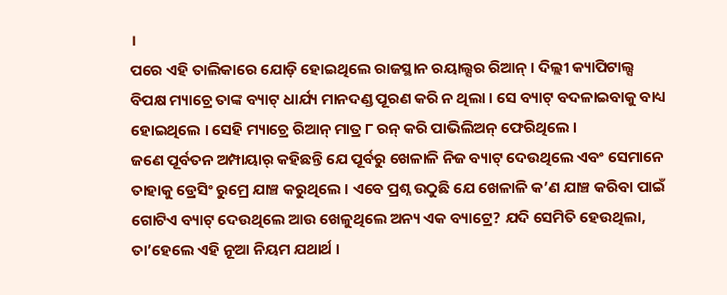।
ପରେ ଏହି ତାଲିକାରେ ଯୋଡ଼ି ହୋଇଥିଲେ ରାଜସ୍ଥାନ ରୟାଲ୍ସର ରିଆନ୍ । ଦିଲ୍ଲୀ କ୍ୟାପିଟାଲ୍ସ ବିପକ୍ଷ ମ୍ୟାଚ୍ରେ ତାଙ୍କ ବ୍ୟାଟ୍ ଧାର୍ଯ୍ୟ ମାନଦଣ୍ଡ ପୂରଣ କରି ନ ଥିଲା । ସେ ବ୍ୟାଟ୍ ବଦଳାଇବାକୁ ବାଧ୍ୟ ହୋଇଥିଲେ । ସେହି ମ୍ୟାଚ୍ରେ ରିଆନ୍ ମାତ୍ର ୮ ରନ୍ କରି ପାଭିଲିଅନ୍ ଫେରିଥିଲେ ।
ଜଣେ ପୂର୍ବତନ ଅମ୍ପାୟାର୍ କହିଛନ୍ତି ଯେ ପୂର୍ବରୁ ଖେଳାଳି ନିଜ ବ୍ୟାଟ୍ ଦେଉଥିଲେ ଏବଂ ସେମାନେ ତାହାକୁ ଡ୍ରେସିଂ ରୁମ୍ରେ ଯାଞ୍ଚ କରୁଥିଲେ । ଏବେ ପ୍ରଶ୍ନ ଉଠୁଛି ଯେ ଖେଳାଳି କ’ଣ ଯାଞ୍ଚ କରିବା ପାଇଁ ଗୋଟିଏ ବ୍ୟାଟ୍ ଦେଉଥିଲେ ଆଉ ଖେଳୁଥିଲେ ଅନ୍ୟ ଏକ ବ୍ୟାଟ୍ରେ? ଯଦି ସେମିତି ହେଉଥିଲା, ତା’ହେଲେ ଏହି ନୂଆ ନିୟମ ଯଥାର୍ଥ ।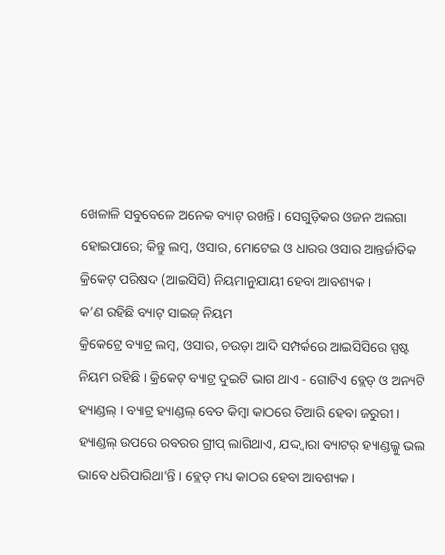ଖେଳାଳି ସବୁବେଳେ ଅନେକ ବ୍ୟାଟ୍ ରଖନ୍ତି । ସେଗୁଡ଼ିକର ଓଜନ ଅଲଗା ହୋଇପାରେ; କିନ୍ତୁ ଲମ୍ବ, ଓସାର, ମୋଟେଇ ଓ ଧାରର ଓସାର ଆନ୍ତର୍ଜାତିକ କ୍ରିକେଟ୍ ପରିଷଦ (ଆଇସିସି) ନିୟମାନୁଯାୟୀ ହେବା ଆବଶ୍ୟକ ।
କ’ଣ ରହିଛି ବ୍ୟାଟ୍ ସାଇଜ୍ ନିୟମ
କ୍ରିକେଟ୍ରେ ବ୍ୟାଟ୍ର ଲମ୍ବ, ଓସାର, ଚଉଡ଼ା ଆଦି ସମ୍ପର୍କରେ ଆଇସିସିରେ ସ୍ପଷ୍ଟ ନିୟମ ରହିଛି । କ୍ରିକେଟ୍ ବ୍ୟାଟ୍ର ଦୁଇଟି ଭାଗ ଥାଏ - ଗୋଟିଏ ବ୍ଲେଡ୍ ଓ ଅନ୍ୟଟି ହ୍ୟାଣ୍ଡଲ୍ । ବ୍ୟାଟ୍ର ହ୍ୟାଣ୍ଡଲ୍ ବେତ କିମ୍ବା କାଠରେ ତିଆରି ହେବା ଜରୁରୀ । ହ୍ୟାଣ୍ଡଲ୍ ଉପରେ ରବରର ଗ୍ରୀପ୍ ଲାଗିଥାଏ, ଯଦ୍ଦ୍ୱାରା ବ୍ୟାଟର୍ ହ୍ୟାଣ୍ଡଲ୍କୁ ଭଲ ଭାବେ ଧରିପାରିଥା’ନ୍ତି । ବ୍ଲେଡ୍ ମଧ୍ୟ କାଠର ହେବା ଆବଶ୍ୟକ ।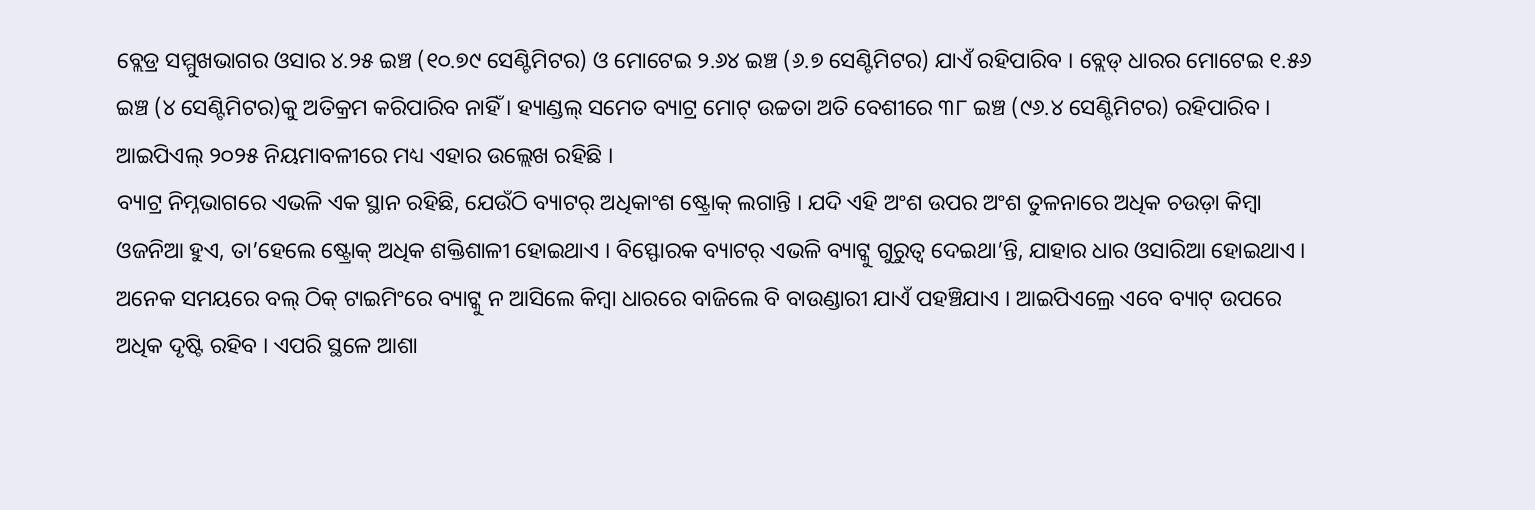ବ୍ଲେଡ୍ର ସମ୍ମୁଖଭାଗର ଓସାର ୪.୨୫ ଇଞ୍ଚ (୧୦.୭୯ ସେଣ୍ଟିମିଟର) ଓ ମୋଟେଇ ୨.୬୪ ଇଞ୍ଚ (୬.୭ ସେଣ୍ଟିମିଟର) ଯାଏଁ ରହିପାରିବ । ବ୍ଲେଡ୍ ଧାରର ମୋଟେଇ ୧.୫୬ ଇଞ୍ଚ (୪ ସେଣ୍ଟିମିଟର)କୁ ଅତିକ୍ରମ କରିପାରିବ ନାହିଁ । ହ୍ୟାଣ୍ଡଲ୍ ସମେତ ବ୍ୟାଟ୍ର ମୋଟ୍ ଉଚ୍ଚତା ଅତି ବେଶୀରେ ୩୮ ଇଞ୍ଚ (୯୬.୪ ସେଣ୍ଟିମିଟର) ରହିପାରିବ । ଆଇପିଏଲ୍ ୨୦୨୫ ନିୟମାବଳୀରେ ମଧ୍ୟ ଏହାର ଉଲ୍ଲେଖ ରହିଛି ।
ବ୍ୟାଟ୍ର ନିମ୍ନଭାଗରେ ଏଭଳି ଏକ ସ୍ଥାନ ରହିଛି, ଯେଉଁଠି ବ୍ୟାଟର୍ ଅଧିକାଂଶ ଷ୍ଟ୍ରୋକ୍ ଲଗାନ୍ତି । ଯଦି ଏହି ଅଂଶ ଉପର ଅଂଶ ତୁଳନାରେ ଅଧିକ ଚଉଡ଼ା କିମ୍ବା ଓଜନିଆ ହୁଏ, ତା’ହେଲେ ଷ୍ଟ୍ରୋକ୍ ଅଧିକ ଶକ୍ତିଶାଳୀ ହୋଇଥାଏ । ବିସ୍ଫୋରକ ବ୍ୟାଟର୍ ଏଭଳି ବ୍ୟାଟ୍କୁ ଗୁରୁତ୍ୱ ଦେଇଥା’ନ୍ତି, ଯାହାର ଧାର ଓସାରିଆ ହୋଇଥାଏ । ଅନେକ ସମୟରେ ବଲ୍ ଠିକ୍ ଟାଇମିଂରେ ବ୍ୟାଟ୍କୁ ନ ଆସିଲେ କିମ୍ବା ଧାରରେ ବାଜିଲେ ବି ବାଉଣ୍ଡାରୀ ଯାଏଁ ପହଞ୍ଚିଯାଏ । ଆଇପିଏଲ୍ରେ ଏବେ ବ୍ୟାଟ୍ ଉପରେ ଅଧିକ ଦୃଷ୍ଟି ରହିବ । ଏପରି ସ୍ଥଳେ ଆଶା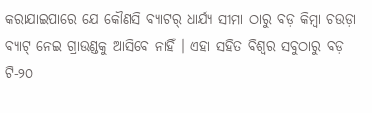କରାଯାଇପାରେ ଯେ କୌଣସି ବ୍ୟାଟର୍ ଧାର୍ଯ୍ୟ ସୀମା ଠାରୁ ବଡ଼ କିମ୍ବା ଚଉଡ଼ା ବ୍ୟାଟ୍ ନେଇ ଗ୍ରାଉଣ୍ଡକୁ ଆସିବେ ନାହିଁ । ଏହା ସହିତ ବିଶ୍ୱର ସବୁଠାରୁ ବଡ଼ ଟି-୨୦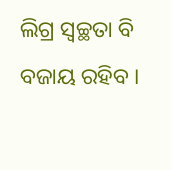ଲିଗ୍ର ସ୍ୱଚ୍ଛତା ବି ବଜାୟ ରହିବ ।